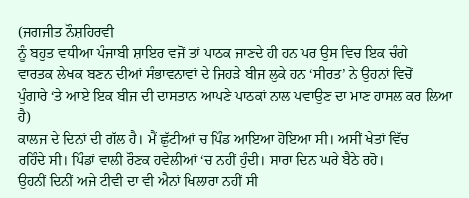(ਜਗਜੀਤ ਨੌਸ਼ਹਿਰਵੀ
ਨੂੰ ਬਹੁਤ ਵਧੀਆ ਪੰਜਾਬੀ ਸ਼ਾਇਰ ਵਜੋਂ ਤਾਂ ਪਾਠਕ ਜਾਣਦੇ ਹੀ ਹਨ ਪਰ ਉਸ ਵਿਚ ਇਕ ਚੰਗੇ
ਵਾਰਤਕ ਲੇਖਕ ਬਣਨ ਦੀਆਂ ਸੰਭਾਵਨਾਵਾਂ ਦੇ ਜਿਹੜੇ ਬੀਜ ਲੁਕੇ ਹਨ ‘ਸੀਰਤ’ ਨੇ ਉਹਨਾਂ ਵਿਚੋਂ
ਪੁੰਗਾਰੇ ‘ਤੇ ਆਏ ਇਕ ਬੀਜ ਦੀ ਦਾਸਤਾਨ ਆਪਣੇ ਪਾਠਕਾਂ ਨਾਲ ਪਵਾਉਣ ਦਾ ਮਾਣ ਹਾਸਲ ਕਰ ਲਿਆ
ਹੈ)
ਕਾਲਜ ਦੇ ਦਿਨਾਂ ਦੀ ਗੱਲ ਹੈ। ਮੈਂ ਛੁੱਟੀਆਂ ਚ ਪਿੰਡ ਆਇਆ ਹੋਇਆ ਸੀ। ਅਸੀਂ ਖੇਤਾਂ ਵਿੱਚ
ਰਹਿੰਦੇ ਸੀ। ਪਿੰਡਾਂ ਵਾਲੀ ਰੌਣਕ ਹਵੇਲੀਆਂ ‘ਚ ਨਹੀਂ ਹੁੰਦੀ। ਸਾਰਾ ਦਿਨ ਘਰੇ ਬੈਠੇ ਰਹੋ।
ਉਹਨੀਂ ਦਿਨੀਂ ਅਜੇ ਟੀਵੀ ਦਾ ਵੀ ਐਨਾਂ ਖਿਲਾਰਾ ਨਹੀਂ ਸੀ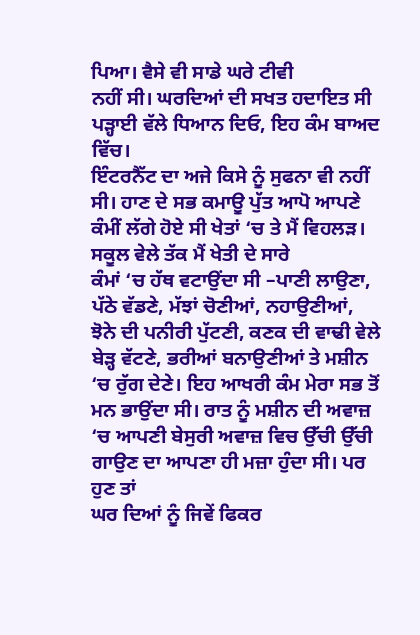ਪਿਆ। ਵੈਸੇ ਵੀ ਸਾਡੇ ਘਰੇ ਟੀਵੀ
ਨਹੀਂ ਸੀ। ਘਰਦਿਆਂ ਦੀ ਸਖਤ ਹਦਾਇਤ ਸੀ ਪੜ੍ਹਾਈ ਵੱਲੇ ਧਿਆਨ ਦਿਓ, ਇਹ ਕੰਮ ਬਾਅਦ ਵਿੱਚ।
ਇੰਟਰਨੈੱਟ ਦਾ ਅਜੇ ਕਿਸੇ ਨੂੰ ਸੁਫਨਾ ਵੀ ਨਹੀਂ ਸੀ। ਹਾਣ ਦੇ ਸਭ ਕਮਾਊ ਪੁੱਤ ਆਪੋ ਆਪਣੇ
ਕੰਮੀਂ ਲੱਗੇ ਹੋਏ ਸੀ ਖੇਤਾਂ ‘ਚ ਤੇ ਮੈਂ ਵਿਹਲੜ। ਸਕੂਲ ਵੇਲੇ ਤੱਕ ਮੈਂ ਖੇਤੀ ਦੇ ਸਾਰੇ
ਕੰਮਾਂ ‘ਚ ਹੱਥ ਵਟਾਉਂਦਾ ਸੀ –ਪਾਣੀ ਲਾਉਣਾ, ਪੱਠੇ ਵੱਡਣੇ, ਮੱਝਾਂ ਚੋਣੀਆਂ, ਨਹਾਉਣੀਆਂ,
ਝੋਨੇ ਦੀ ਪਨੀਰੀ ਪੁੱਟਣੀ, ਕਣਕ ਦੀ ਵਾਢੀ ਵੇਲੇ ਬੇੜ੍ਹ ਵੱਟਣੇ, ਭਰੀਆਂ ਬਨਾਉਣੀਆਂ ਤੇ ਮਸ਼ੀਨ
‘ਚ ਰੁੱਗ ਦੇਣੇ। ਇਹ ਆਖਰੀ ਕੰਮ ਮੇਰਾ ਸਭ ਤੋਂ ਮਨ ਭਾਉਂਦਾ ਸੀ। ਰਾਤ ਨੂੰ ਮਸ਼ੀਨ ਦੀ ਅਵਾਜ਼
‘ਚ ਆਪਣੀ ਬੇਸੁਰੀ ਅਵਾਜ਼ ਵਿਚ ਉੱਚੀ ਉੱਚੀ ਗਾਉਣ ਦਾ ਆਪਣਾ ਹੀ ਮਜ਼ਾ ਹੁੰਦਾ ਸੀ। ਪਰ ਹੁਣ ਤਾਂ
ਘਰ ਦਿਆਂ ਨੂੰ ਜਿਵੇਂ ਫਿਕਰ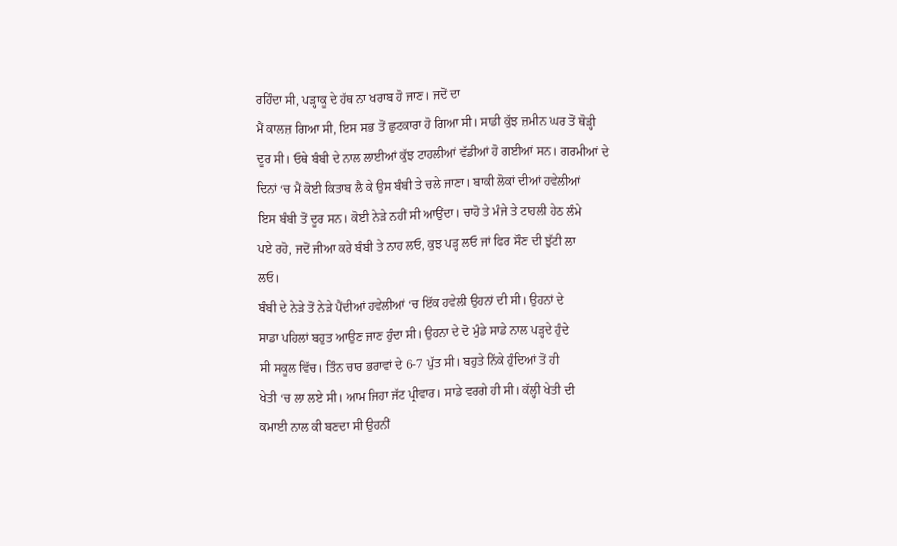ਰਹਿੰਦਾ ਸੀ, ਪੜ੍ਹਾਕੂ ਦੇ ਹੱਥ ਨਾ ਖਰਾਬ ਹੋ ਜਾਣ। ਜਦੋਂ ਦਾ
ਮੈਂ ਕਾਲਜ਼ ਗਿਆ ਸੀ, ਇਸ ਸਭ ਤੋਂ ਛੁਟਕਾਰਾ ਹੋ ਗਿਆ ਸੀ। ਸਾਡੀ ਕੁੱਝ ਜ਼ਮੀਨ ਘਰ ਤੋਂ ਥੋੜ੍ਹੀ
ਦੂਰ ਸੀ। ਓਥੇ ਬੰਬੀ ਦੇ ਨਾਲ ਲਾਈਆਂ ਕੁੱਝ ਟਾਹਲੀਆਂ ਵੱਡੀਆਂ ਹੋ ਗਈਆਂ ਸਨ। ਗਰਮੀਆਂ ਦੇ
ਦਿਨਾਂ ‘ਚ ਮੈਂ ਕੋਈ ਕਿਤਾਬ ਲੈ ਕੇ ਉਸ ਬੰਬੀ ਤੇ ਚਲੇ ਜਾਣਾ। ਬਾਕੀ ਲੋਕਾਂ ਦੀਆਂ ਹਵੇਲੀਆਂ
ਇਸ ਬੰਬੀ ਤੋਂ ਦੂਰ ਸਨ। ਕੋਈ ਨੇੜੇ ਨਹੀਂ ਸੀ ਆਉਂਦਾ। ਚਾਹੋ ਤੇ ਮੰਜੇ ਤੇ ਟਾਹਲੀ ਹੇਠ ਲੰਮੇ
ਪਏ ਰਹੋ, ਜਦੋਂ ਜੀਆ ਕਰੇ ਬੰਬੀ ਤੇ ਨਾਹ ਲਓ, ਕੁਝ ਪੜ੍ਹ ਲਓ ਜਾਂ ਫਿਰ ਸੌਣ ਦੀ ਝੁੱਟੀ ਲਾ
ਲਓ।
ਬੰਬੀ ਦੇ ਨੇੜੇ ਤੋਂ ਨੇੜੇ ਪੈਂਦੀਆਂ ਹਵੇਲੀਆਂ ‘ਚ ਇੱਕ ਹਵੇਲੀ ਉਹਨਾਂ ਦੀ ਸੀ। ਉਹਨਾਂ ਦੇ
ਸਾਡਾ ਪਹਿਲਾਂ ਬਹੁਤ ਆਉਣ ਜਾਣ ਹੁੰਦਾ ਸੀ। ਉਹਨਾ ਦੇ ਦੋ ਮੁੰਡੇ ਸਾਡੇ ਨਾਲ ਪੜ੍ਹਦੇ ਹੁੰਦੇ
ਸੀ ਸਕੂਲ ਵਿੱਚ। ਤਿੰਨ ਚਾਰ ਭਰਾਵਾਂ ਦੇ 6-7 ਪੁੱਤ ਸੀ। ਬਹੁਤੇ ਨਿੱਕੇ ਹੁੰਦਿਆਂ ਤੋਂ ਹੀ
ਖੇਤੀ ‘ਚ ਲਾ ਲਏ ਸੀ। ਆਮ ਜਿਹਾ ਜੱਟ ਪ੍ਰੀਵਾਰ। ਸਾਡੇ ਵਰਗੇ ਹੀ ਸੀ। ਕੱਲ੍ਹੀ ਖੇਤੀ ਦੀ
ਕਮਾਈ ਨਾਲ ਕੀ ਬਣਦਾ ਸੀ ਉਹਨੀਂ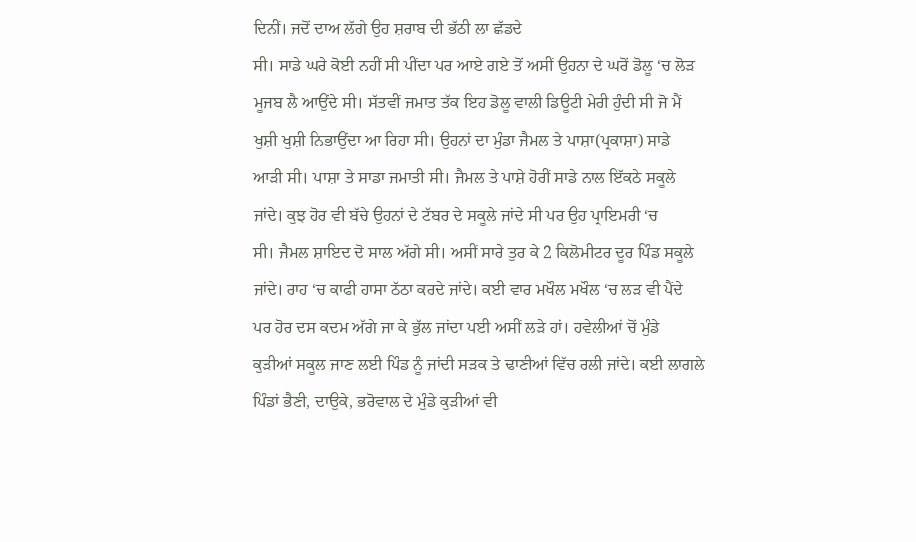ਦਿਨੀਂ। ਜਦੋਂ ਦਾਅ ਲੱਗੇ ਉਹ ਸ਼ਰਾਬ ਦੀ ਭੱਠੀ ਲਾ ਛੱਡਦੇ
ਸੀ। ਸਾਡੇ ਘਰੇ ਕੋਈ ਨਹੀਂ ਸੀ ਪੀਂਦਾ ਪਰ ਆਏ ਗਏ ਤੋਂ ਅਸੀਂ ਉਹਨਾ ਦੇ ਘਰੋਂ ਡੋਲੂ ‘ਚ ਲੋੜ
ਮੂਜਬ ਲੈ ਆਉਂਦੇ ਸੀ। ਸੱਤਵੀਂ ਜਮਾਤ ਤੱਕ ਇਹ ਡੋਲੂ ਵਾਲੀ ਡਿਊਟੀ ਮੇਰੀ ਹੁੰਦੀ ਸੀ ਜੋ ਮੈਂ
ਖੁਸ਼ੀ ਖੁਸ਼ੀ ਨਿਭਾਉਂਦਾ ਆ ਰਿਹਾ ਸੀ। ਉਹਨਾਂ ਦਾ ਮੁੰਡਾ ਜੈਮਲ ਤੇ ਪਾਸ਼ਾ(ਪ੍ਰਕਾਸ਼ਾ) ਸਾਡੇ
ਆੜੀ ਸੀ। ਪਾਸ਼ਾ ਤੇ ਸਾਡਾ ਜਮਾਤੀ ਸੀ। ਜੈਮਲ ਤੇ ਪਾਸ਼ੇ ਹੋਰੀਂ ਸਾਡੇ ਨਾਲ ਇੱਕਠੇ ਸਕੂਲੇ
ਜਾਂਦੇ। ਕੁਝ ਹੋਰ ਵੀ ਬੱਚੇ ਉਹਨਾਂ ਦੇ ਟੱਬਰ ਦੇ ਸਕੂਲੇ ਜਾਂਦੇ ਸੀ ਪਰ ਉਹ ਪ੍ਰਾਇਮਰੀ ‘ਚ
ਸੀ। ਜੈਮਲ ਸ਼ਾਇਦ ਦੋ ਸਾਲ ਅੱਗੇ ਸੀ। ਅਸੀਂ ਸਾਰੇ ਤੁਰ ਕੇ 2 ਕਿਲੋਮੀਟਰ ਦੂਰ ਪਿੰਡ ਸਕੂਲੇ
ਜਾਂਦੇ। ਰਾਹ ‘ਚ ਕਾਫੀ ਹਾਸਾ ਠੱਠਾ ਕਰਦੇ ਜਾਂਦੇ। ਕਈ ਵਾਰ ਮਖੌਲ ਮਖੌਲ ‘ਚ ਲੜ ਵੀ ਪੈਂਦੇ
ਪਰ ਹੋਰ ਦਸ ਕਦਮ ਅੱਗੇ ਜਾ ਕੇ ਭੁੱਲ ਜਾਂਦਾ ਪਈ ਅਸੀਂ ਲੜੇ ਹਾਂ। ਹਵੇਲੀਆਂ ਚੋਂ ਮੁੰਡੇ
ਕੁੜੀਆਂ ਸਕੂਲ ਜਾਣ ਲਈ ਪਿੰਡ ਨੂੰ ਜਾਂਦੀ ਸੜਕ ਤੇ ਢਾਣੀਆਂ ਵਿੱਚ ਰਲੀ ਜਾਂਦੇ। ਕਈ ਲਾਗਲੇ
ਪਿੰਡਾਂ ਭੈਣੀ, ਦਾਉਕੇ, ਭਰੋਵਾਲ ਦੇ ਮੁੰਡੇ ਕੁੜੀਆਂ ਵੀ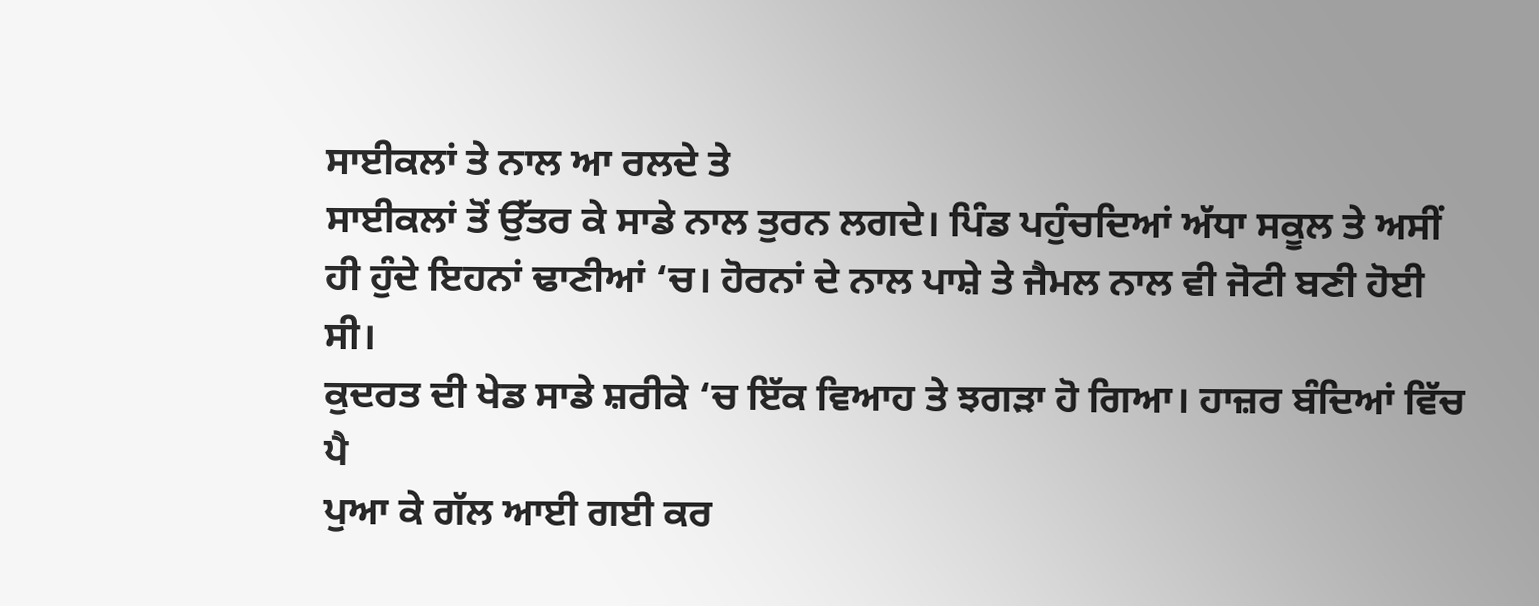ਸਾਈਕਲਾਂ ਤੇ ਨਾਲ ਆ ਰਲਦੇ ਤੇ
ਸਾਈਕਲਾਂ ਤੋਂ ਉੱਤਰ ਕੇ ਸਾਡੇ ਨਾਲ ਤੁਰਨ ਲਗਦੇ। ਪਿੰਡ ਪਹੁੰਚਦਿਆਂ ਅੱਧਾ ਸਕੂਲ ਤੇ ਅਸੀਂ
ਹੀ ਹੁੰਦੇ ਇਹਨਾਂ ਢਾਣੀਆਂ ‘ਚ। ਹੋਰਨਾਂ ਦੇ ਨਾਲ ਪਾਸ਼ੇ ਤੇ ਜੈਮਲ ਨਾਲ ਵੀ ਜੋਟੀ ਬਣੀ ਹੋਈ
ਸੀ।
ਕੁਦਰਤ ਦੀ ਖੇਡ ਸਾਡੇ ਸ਼ਰੀਕੇ ‘ਚ ਇੱਕ ਵਿਆਹ ਤੇ ਝਗੜਾ ਹੋ ਗਿਆ। ਹਾਜ਼ਰ ਬੰਦਿਆਂ ਵਿੱਚ ਪੈ
ਪੁਆ ਕੇ ਗੱਲ ਆਈ ਗਈ ਕਰ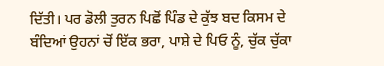ਦਿੱਤੀ। ਪਰ ਡੋਲੀ ਤੁਰਨ ਪਿਛੋਂ ਪਿੰਡ ਦੇ ਕੁੱਝ ਬਦ ਕਿਸਮ ਦੇ
ਬੰਦਿਆਂ ਉਹਨਾਂ ਚੋਂ ਇੱਕ ਭਰਾ, ਪਾਸ਼ੇ ਦੇ ਪਿਓ ਨੂੰ, ਚੁੱਕ ਚੁੱਕਾ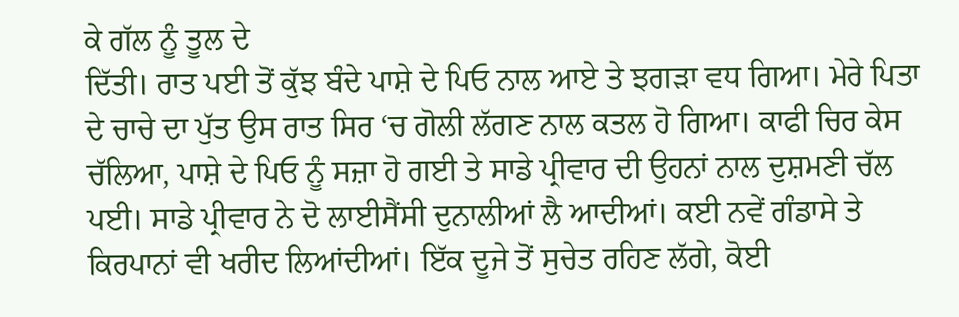ਕੇ ਗੱਲ ਨੂੰ ਤੂਲ ਦੇ
ਦਿੱਤੀ। ਰਾਤ ਪਈ ਤੋਂ ਕੁੱਝ ਬੰਦੇ ਪਾਸ਼ੇ ਦੇ ਪਿਓ ਨਾਲ ਆਏ ਤੇ ਝਗੜਾ ਵਧ ਗਿਆ। ਮੇਰੇ ਪਿਤਾ
ਦੇ ਚਾਚੇ ਦਾ ਪੁੱਤ ਉਸ ਰਾਤ ਸਿਰ ‘ਚ ਗੋਲੀ ਲੱਗਣ ਨਾਲ ਕਤਲ ਹੋ ਗਿਆ। ਕਾਫੀ ਚਿਰ ਕੇਸ
ਚੱਲਿਆ, ਪਾਸ਼ੇ ਦੇ ਪਿਓ ਨੂੰ ਸਜ਼ਾ ਹੋ ਗਈ ਤੇ ਸਾਡੇ ਪ੍ਰੀਵਾਰ ਦੀ ਉਹਨਾਂ ਨਾਲ ਦੁਸ਼ਮਣੀ ਚੱਲ
ਪਈ। ਸਾਡੇ ਪ੍ਰੀਵਾਰ ਨੇ ਦੋ ਲਾਈਸੈਂਸੀ ਦੁਨਾਲੀਆਂ ਲੈ ਆਦੀਆਂ। ਕਈ ਨਵੇਂ ਗੰਡਾਸੇ ਤੇ
ਕਿਰਪਾਨਾਂ ਵੀ ਖਰੀਦ ਲਿਆਂਦੀਆਂ। ਇੱਕ ਦੂਜੇ ਤੋਂ ਸੁਚੇਤ ਰਹਿਣ ਲੱਗੇ, ਕੋਈ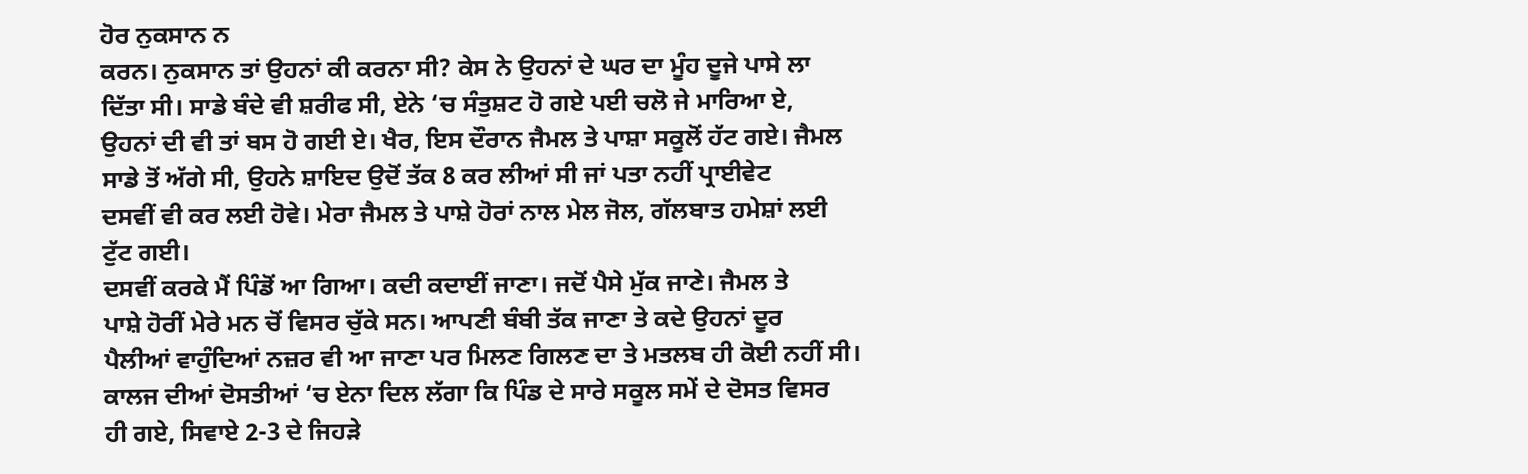ਹੋਰ ਨੁਕਸਾਨ ਨ
ਕਰਨ। ਨੁਕਸਾਨ ਤਾਂ ਉਹਨਾਂ ਕੀ ਕਰਨਾ ਸੀ? ਕੇਸ ਨੇ ਉਹਨਾਂ ਦੇ ਘਰ ਦਾ ਮੂੰਹ ਦੂਜੇ ਪਾਸੇ ਲਾ
ਦਿੱਤਾ ਸੀ। ਸਾਡੇ ਬੰਦੇ ਵੀ ਸ਼ਰੀਫ ਸੀ, ਏਨੇ ‘ਚ ਸੰਤੁਸ਼ਟ ਹੋ ਗਏ ਪਈ ਚਲੋ ਜੇ ਮਾਰਿਆ ਏ,
ਉਹਨਾਂ ਦੀ ਵੀ ਤਾਂ ਬਸ ਹੋ ਗਈ ਏ। ਖੈਰ, ਇਸ ਦੌਰਾਨ ਜੈਮਲ ਤੇ ਪਾਸ਼ਾ ਸਕੂਲੋਂ ਹੱਟ ਗਏ। ਜੈਮਲ
ਸਾਡੇ ਤੋਂ ਅੱਗੇ ਸੀ, ਉਹਨੇ ਸ਼ਾਇਦ ਉਦੋਂ ਤੱਕ 8 ਕਰ ਲੀਆਂ ਸੀ ਜਾਂ ਪਤਾ ਨਹੀਂ ਪ੍ਰਾਈਵੇਟ
ਦਸਵੀਂ ਵੀ ਕਰ ਲਈ ਹੋਵੇ। ਮੇਰਾ ਜੈਮਲ ਤੇ ਪਾਸ਼ੇ ਹੋਰਾਂ ਨਾਲ ਮੇਲ ਜੋਲ, ਗੱਲਬਾਤ ਹਮੇਸ਼ਾਂ ਲਈ
ਟੁੱਟ ਗਈ।
ਦਸਵੀਂ ਕਰਕੇ ਮੈਂ ਪਿੰਡੋਂ ਆ ਗਿਆ। ਕਦੀ ਕਦਾਈਂ ਜਾਣਾ। ਜਦੋਂ ਪੈਸੇ ਮੁੱਕ ਜਾਣੇ। ਜੈਮਲ ਤੇ
ਪਾਸ਼ੇ ਹੋਰੀਂ ਮੇਰੇ ਮਨ ਚੋਂ ਵਿਸਰ ਚੁੱਕੇ ਸਨ। ਆਪਣੀ ਬੰਬੀ ਤੱਕ ਜਾਣਾ ਤੇ ਕਦੇ ਉਹਨਾਂ ਦੂਰ
ਪੈਲੀਆਂ ਵਾਹੁੰਦਿਆਂ ਨਜ਼ਰ ਵੀ ਆ ਜਾਣਾ ਪਰ ਮਿਲਣ ਗਿਲਣ ਦਾ ਤੇ ਮਤਲਬ ਹੀ ਕੋਈ ਨਹੀਂ ਸੀ।
ਕਾਲਜ ਦੀਆਂ ਦੋਸਤੀਆਂ ‘ਚ ਏਨਾ ਦਿਲ ਲੱਗਾ ਕਿ ਪਿੰਡ ਦੇ ਸਾਰੇ ਸਕੂਲ ਸਮੇਂ ਦੇ ਦੋਸਤ ਵਿਸਰ
ਹੀ ਗਏ, ਸਿਵਾਏ 2-3 ਦੇ ਜਿਹੜੇ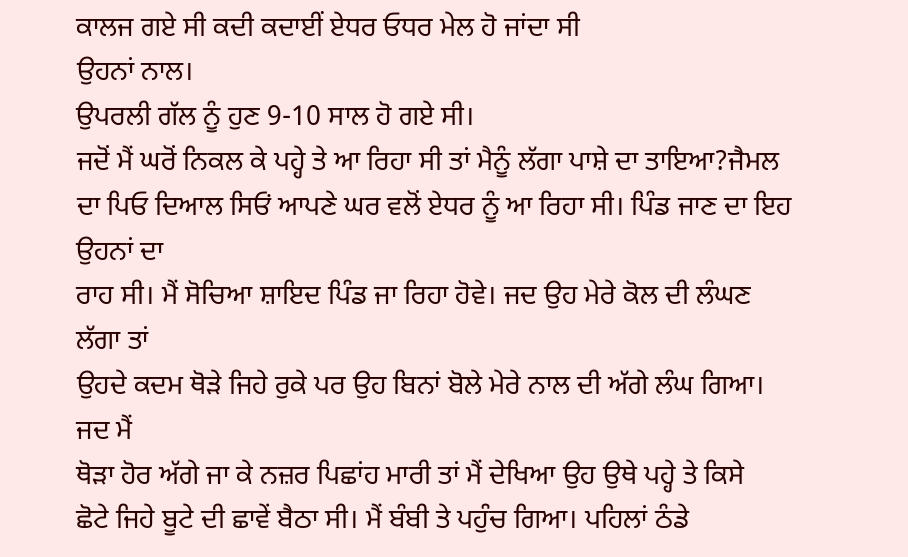ਕਾਲਜ ਗਏ ਸੀ ਕਦੀ ਕਦਾਈਂ ਏਧਰ ਓਧਰ ਮੇਲ ਹੋ ਜਾਂਦਾ ਸੀ
ਉਹਨਾਂ ਨਾਲ।
ਉਪਰਲੀ ਗੱਲ ਨੂੰ ਹੁਣ 9-10 ਸਾਲ ਹੋ ਗਏ ਸੀ।
ਜਦੋਂ ਮੈਂ ਘਰੋਂ ਨਿਕਲ ਕੇ ਪਹ੍ਹੇ ਤੇ ਆ ਰਿਹਾ ਸੀ ਤਾਂ ਮੈਨੂੰ ਲੱਗਾ ਪਾਸ਼ੇ ਦਾ ਤਾਇਆ?ਜੈਮਲ
ਦਾ ਪਿਓ ਦਿਆਲ ਸਿਓਂ ਆਪਣੇ ਘਰ ਵਲੋਂ ਏਧਰ ਨੂੰ ਆ ਰਿਹਾ ਸੀ। ਪਿੰਡ ਜਾਣ ਦਾ ਇਹ ਉਹਨਾਂ ਦਾ
ਰਾਹ ਸੀ। ਮੈਂ ਸੋਚਿਆ ਸ਼ਾਇਦ ਪਿੰਡ ਜਾ ਰਿਹਾ ਹੋਵੇ। ਜਦ ਉਹ ਮੇਰੇ ਕੋਲ ਦੀ ਲੰਘਣ ਲੱਗਾ ਤਾਂ
ਉਹਦੇ ਕਦਮ ਥੋੜੇ ਜਿਹੇ ਰੁਕੇ ਪਰ ਉਹ ਬਿਨਾਂ ਬੋਲੇ ਮੇਰੇ ਨਾਲ ਦੀ ਅੱਗੇ ਲੰਘ ਗਿਆ। ਜਦ ਮੈਂ
ਥੋੜਾ ਹੋਰ ਅੱਗੇ ਜਾ ਕੇ ਨਜ਼ਰ ਪਿਛਾਂਹ ਮਾਰੀ ਤਾਂ ਮੈਂ ਦੇਖਿਆ ਉਹ ਉਥੇ ਪਹ੍ਹੇ ਤੇ ਕਿਸੇ
ਛੋਟੇ ਜਿਹੇ ਬੂਟੇ ਦੀ ਛਾਵੇਂ ਬੈਠਾ ਸੀ। ਮੈਂ ਬੰਬੀ ਤੇ ਪਹੁੰਚ ਗਿਆ। ਪਹਿਲਾਂ ਠੰਡੇ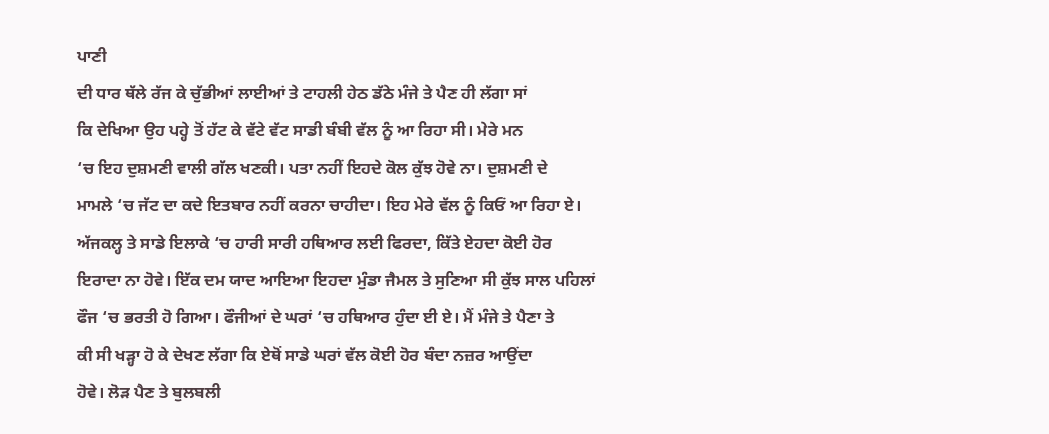ਪਾਣੀ
ਦੀ ਧਾਰ ਥੱਲੇ ਰੱਜ ਕੇ ਚੁੱਭੀਆਂ ਲਾਈਆਂ ਤੇ ਟਾਹਲੀ ਹੇਠ ਡੱਠੇ ਮੰਜੇ ਤੇ ਪੈਣ ਹੀ ਲੱਗਾ ਸਾਂ
ਕਿ ਦੇਖਿਆ ਉਹ ਪਹ੍ਹੇ ਤੋਂ ਹੱਟ ਕੇ ਵੱਟੇ ਵੱਟ ਸਾਡੀ ਬੰਬੀ ਵੱਲ ਨੂੰ ਆ ਰਿਹਾ ਸੀ। ਮੇਰੇ ਮਨ
‘ਚ ਇਹ ਦੁਸ਼ਮਣੀ ਵਾਲੀ ਗੱਲ ਖਣਕੀ। ਪਤਾ ਨਹੀਂ ਇਹਦੇ ਕੋਲ ਕੁੱਝ ਹੋਵੇ ਨਾ। ਦੁਸ਼ਮਣੀ ਦੇ
ਮਾਮਲੇ ‘ਚ ਜੱਟ ਦਾ ਕਦੇ ਇਤਬਾਰ ਨਹੀਂ ਕਰਨਾ ਚਾਹੀਦਾ। ਇਹ ਮੇਰੇ ਵੱਲ ਨੂੰ ਕਿਓਂ ਆ ਰਿਹਾ ਏ।
ਅੱਜਕਲ੍ਹ ਤੇ ਸਾਡੇ ਇਲਾਕੇ ‘ਚ ਹਾਰੀ ਸਾਰੀ ਹਥਿਆਰ ਲਈ ਫਿਰਦਾ, ਕਿੱਤੇ ਏਹਦਾ ਕੋਈ ਹੋਰ
ਇਰਾਦਾ ਨਾ ਹੋਵੇ। ਇੱਕ ਦਮ ਯਾਦ ਆਇਆ ਇਹਦਾ ਮੁੰਡਾ ਜੈਮਲ ਤੇ ਸੁਣਿਆ ਸੀ ਕੁੱਝ ਸਾਲ ਪਹਿਲਾਂ
ਫੌਜ ‘ਚ ਭਰਤੀ ਹੋ ਗਿਆ। ਫੌਜੀਆਂ ਦੇ ਘਰਾਂ ‘ਚ ਹਥਿਆਰ ਹੁੰਦਾ ਈ ਏ। ਮੈਂ ਮੰਜੇ ਤੇ ਪੈਣਾ ਤੇ
ਕੀ ਸੀ ਖੜ੍ਹਾ ਹੋ ਕੇ ਦੇਖਣ ਲੱਗਾ ਕਿ ਏਥੋਂ ਸਾਡੇ ਘਰਾਂ ਵੱਲ ਕੋਈ ਹੋਰ ਬੰਦਾ ਨਜ਼ਰ ਆਉਂਦਾ
ਹੋਵੇ। ਲੋੜ ਪੈਣ ਤੇ ਬੁਲਬਲੀ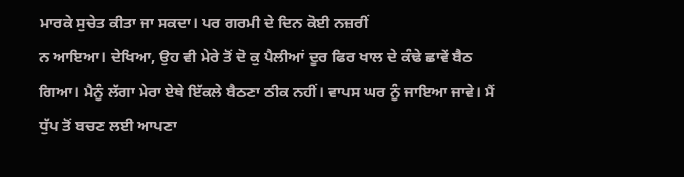ਮਾਰਕੇ ਸੁਚੇਤ ਕੀਤਾ ਜਾ ਸਕਦਾ। ਪਰ ਗਰਮੀ ਦੇ ਦਿਨ ਕੋਈ ਨਜ਼ਰੀਂ
ਨ ਆਇਆ। ਦੇਖਿਆ, ਉਹ ਵੀ ਮੇਰੇ ਤੋਂ ਦੋ ਕੁ ਪੈਲੀਆਂ ਦੂਰ ਫਿਰ ਖਾਲ ਦੇ ਕੰਢੇ ਛਾਵੇਂ ਬੈਠ
ਗਿਆ। ਮੈਨੂੰ ਲੱਗਾ ਮੇਰਾ ਏਥੇ ਇੱਕਲੇ ਬੈਠਣਾ ਠੀਕ ਨਹੀਂ। ਵਾਪਸ ਘਰ ਨੂੰ ਜਾਇਆ ਜਾਵੇ। ਮੈਂ
ਧੁੱਪ ਤੋਂ ਬਚਣ ਲਈ ਆਪਣਾ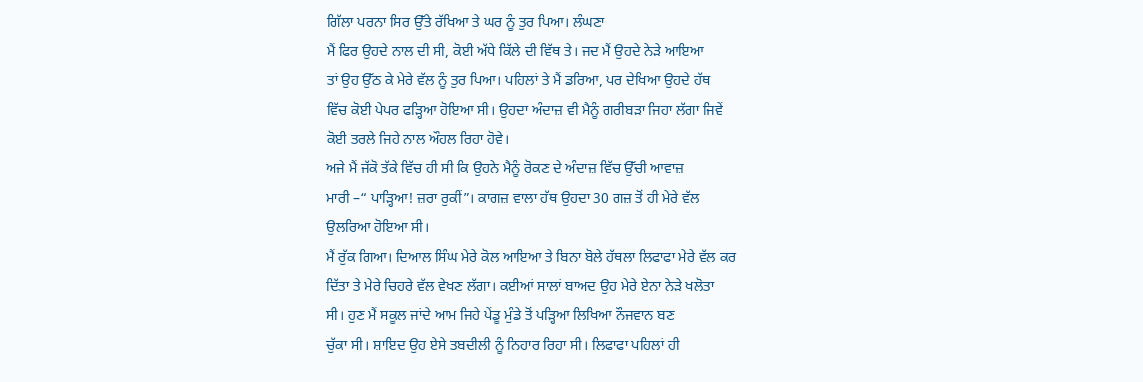ਗਿੱਲਾ ਪਰਨਾ ਸਿਰ ਉੱਤੇ ਰੱਖਿਆ ਤੇ ਘਰ ਨੂੰ ਤੁਰ ਪਿਆ। ਲੰਘਣਾ
ਮੈਂ ਫਿਰ ਉਹਦੇ ਨਾਲ ਦੀ ਸੀ, ਕੋਈ ਅੱਧੇ ਕਿੱਲੇ ਦੀ ਵਿੱਥ ਤੇ। ਜਦ ਮੈਂ ਉਹਦੇ ਨੇੜੇ ਆਇਆ
ਤਾਂ ਉਹ ਉੱਠ ਕੇ ਮੇਰੇ ਵੱਲ ਨੂੰ ਤੁਰ ਪਿਆ। ਪਹਿਲਾਂ ਤੇ ਮੈਂ ਡਰਿਆ, ਪਰ ਦੇਖਿਆ ਉਹਦੇ ਹੱਥ
ਵਿੱਚ ਕੋਈ ਪੇਪਰ ਫੜ੍ਹਿਆ ਹੋਇਆ ਸੀ। ਉਹਦਾ ਅੰਦਾਜ਼ ਵੀ ਮੈਨੂੰ ਗਰੀਬੜਾ ਜਿਹਾ ਲੱਗਾ ਜਿਵੇਂ
ਕੋਈ ਤਰਲੇ ਜਿਹੇ ਨਾਲ ਔਹਲ ਰਿਹਾ ਹੋਵੇ।
ਅਜੇ ਮੈਂ ਜੱਕੋ ਤੱਕੇ ਵਿੱਚ ਹੀ ਸੀ ਕਿ ਉਹਨੇ ਮੈਨੂੰ ਰੋਕਣ ਦੇ ਅੰਦਾਜ਼ ਵਿੱਚ ਉੱਚੀ ਆਵਾਜ਼
ਮਾਰੀ –“ ਪਾੜ੍ਹਿਆ! ਜ਼ਰਾ ਰੁਕੀਂ”। ਕਾਗਜ਼ ਵਾਲਾ ਹੱਥ ਉਹਦਾ 30 ਗਜ਼ ਤੋਂ ਹੀ ਮੇਰੇ ਵੱਲ
ਉਲਰਿਆ ਹੋਇਆ ਸੀ।
ਮੈਂ ਰੁੱਕ ਗਿਆ। ਦਿਆਲ ਸਿੰਘ ਮੇਰੇ ਕੋਲ ਆਇਆ ਤੇ ਬਿਨਾ ਬੋਲੇ ਹੱਥਲਾ ਲਿਫਾਫਾ ਮੇਰੇ ਵੱਲ ਕਰ
ਦਿੱਤਾ ਤੇ ਮੇਰੇ ਚਿਹਰੇ ਵੱਲ ਵੇਖਣ ਲੱਗਾ। ਕਈਆਂ ਸਾਲਾਂ ਬਾਅਦ ਉਹ ਮੇਰੇ ਏਨਾ ਨੇੜੇ ਖਲੋਤਾ
ਸੀ। ਹੁਣ ਮੈਂ ਸਕੂਲ ਜਾਂਦੇ ਆਮ ਜਿਹੇ ਪੇਂਡੂ ਮੁੰਡੇ ਤੋਂ ਪੜ੍ਹਿਆ ਲਿਖਿਆ ਨੌਜਵਾਨ ਬਣ
ਚੁੱਕਾ ਸੀ। ਸ਼ਾਇਦ ਉਹ ਏਸੇ ਤਬਦੀਲੀ ਨੂੰ ਨਿਹਾਰ ਰਿਹਾ ਸੀ। ਲਿਫਾਫਾ ਪਹਿਲਾਂ ਹੀ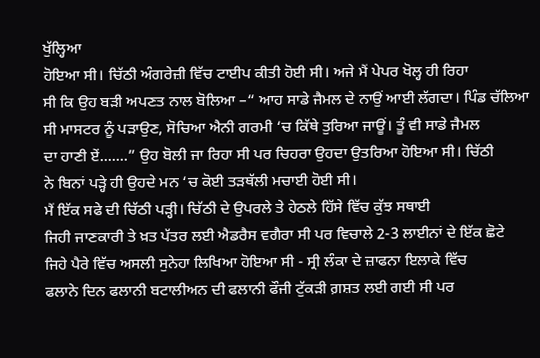ਖੁੱਲ੍ਹਿਆ
ਹੋਇਆ ਸੀ। ਚਿੱਠੀ ਅੰਗਰੇਜ਼ੀ ਵਿੱਚ ਟਾਈਪ ਕੀਤੀ ਹੋਈ ਸੀ। ਅਜੇ ਮੈਂ ਪੇਪਰ ਖੋਲ੍ਹ ਹੀ ਰਿਹਾ
ਸੀ ਕਿ ਉਹ ਬੜੀ ਅਪਣਤ ਨਾਲ ਬੋਲਿਆ –“ ਆਹ ਸਾਡੇ ਜੈਮਲ ਦੇ ਨਾਉਂ ਆਈ ਲੱਗਦਾ। ਪਿੰਡ ਚੱਲਿਆ
ਸੀ ਮਾਸਟਰ ਨੂੰ ਪੜਾਉਣ, ਸੋਚਿਆ ਐਨੀ ਗਰਮੀ ‘ਚ ਕਿੱਥੇ ਤੁਰਿਆ ਜਾਊਂ। ਤੂੰ ਵੀ ਸਾਡੇ ਜੈਮਲ
ਦਾ ਹਾਣੀ ਏਂ.......” ਉਹ ਬੋਲੀ ਜਾ ਰਿਹਾ ਸੀ ਪਰ ਚਿਹਰਾ ਉਹਦਾ ਉਤਰਿਆ ਹੋਇਆ ਸੀ। ਚਿੱਠੀ
ਨੇ ਬਿਨਾਂ ਪੜ੍ਹੇ ਹੀ ਉਹਦੇ ਮਨ ‘ਚ ਕੋਈ ਤੜਥੱਲੀ ਮਚਾਈ ਹੋਈ ਸੀ।
ਮੈਂ ਇੱਕ ਸਫੇ ਦੀ ਚਿੱਠੀ ਪੜ੍ਹੀ। ਚਿੱਠੀ ਦੇ ਉਪਰਲੇ ਤੇ ਹੇਠਲੇ ਹਿੱਸੇ ਵਿੱਚ ਕੁੱਝ ਸਥਾਈ
ਜਿਹੀ ਜਾਣਕਾਰੀ ਤੇ ਖ਼ਤ ਪੱਤਰ ਲਈ ਐਡਰੈਸ ਵਗੈਰਾ ਸੀ ਪਰ ਵਿਚਾਲੇ 2-3 ਲਾਈਨਾਂ ਦੇ ਇੱਕ ਛੋਟੇ
ਜਿਹੇ ਪੈਰੇ ਵਿੱਚ ਅਸਲੀ ਸੁਨੇਹਾ ਲਿਖਿਆ ਹੋਇਆ ਸੀ - ਸ੍ਰੀ ਲੰਕਾ ਦੇ ਜ਼ਾਫਨਾ ਇਲਾਕੇ ਵਿੱਚ
ਫਲਾਨੇ ਦਿਨ ਫਲਾਨੀ ਬਟਾਲੀਅਨ ਦੀ ਫਲਾਨੀ ਫੌਜੀ ਟੁੱਕੜੀ ਗ਼ਸ਼ਤ ਲਈ ਗਈ ਸੀ ਪਰ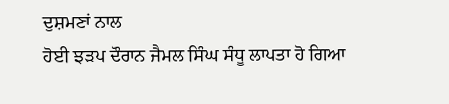ਦੁਸ਼ਮਣਾਂ ਨਾਲ
ਹੋਈ ਝੜਪ ਦੌਰਾਨ ਜੈਮਲ ਸਿੰਘ ਸੰਧੂ ਲਾਪਤਾ ਹੋ ਗਿਆ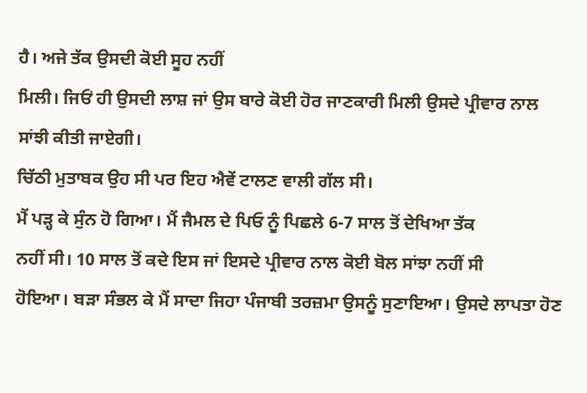ਹੈ। ਅਜੇ ਤੱਕ ਉਸਦੀ ਕੋਈ ਸੂਹ ਨਹੀਂ
ਮਿਲੀ। ਜਿਓਂ ਹੀ ਉਸਦੀ ਲਾਸ਼ ਜਾਂ ਉਸ ਬਾਰੇ ਕੋਈ ਹੋਰ ਜਾਣਕਾਰੀ ਮਿਲੀ ਉਸਦੇ ਪ੍ਰੀਵਾਰ ਨਾਲ
ਸਾਂਝੀ ਕੀਤੀ ਜਾਏਗੀ।
ਚਿੱਠੀ ਮੁਤਾਬਕ ਉਹ ਸੀ ਪਰ ਇਹ ਐਵੇਂ ਟਾਲਣ ਵਾਲੀ ਗੱਲ ਸੀ।
ਮੈਂ ਪੜ੍ਹ ਕੇ ਸੁੰਨ ਹੋ ਗਿਆ। ਮੈਂ ਜੈਮਲ ਦੇ ਪਿਓ ਨੂੰ ਪਿਛਲੇ 6-7 ਸਾਲ ਤੋਂ ਦੇਖਿਆ ਤੱਕ
ਨਹੀਂ ਸੀ। 10 ਸਾਲ ਤੋਂ ਕਦੇ ਇਸ ਜਾਂ ਇਸਦੇ ਪ੍ਰੀਵਾਰ ਨਾਲ ਕੋਈ ਬੋਲ ਸਾਂਝਾ ਨਹੀਂ ਸੀ
ਹੋਇਆ। ਬੜਾ ਸੰਭਲ ਕੇ ਮੈਂ ਸਾਦਾ ਜਿਹਾ ਪੰਜਾਬੀ ਤਰਜ਼ਮਾ ਉਸਨੂੰ ਸੁਣਾਇਆ। ਉਸਦੇ ਲਾਪਤਾ ਹੋਣ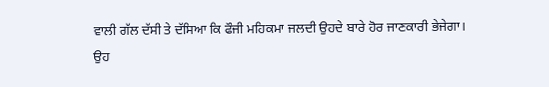ਵਾਲੀ ਗੱਲ ਦੱਸੀ ਤੇ ਦੱਸਿਆ ਕਿ ਫੌਜੀ ਮਹਿਕਮਾ ਜਲਦੀ ਉਹਦੇ ਬਾਰੇ ਹੋਰ ਜਾਣਕਾਰੀ ਭੇਜੇਗਾ।
ਉਹ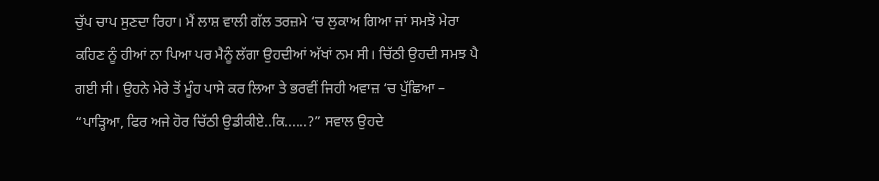ਚੁੱਪ ਚਾਪ ਸੁਣਦਾ ਰਿਹਾ। ਮੈਂ ਲਾਸ਼ ਵਾਲੀ ਗੱਲ ਤਰਜ਼ਮੇ ‘ਚ ਲੁਕਾਅ ਗਿਆ ਜਾਂ ਸਮਝੋ ਮੇਰਾ
ਕਹਿਣ ਨੂੰ ਹੀਆਂ ਨਾ ਪਿਆ ਪਰ ਮੈਨੂੰ ਲੱਗਾ ਉਹਦੀਆਂ ਅੱਖਾਂ ਨਮ ਸੀ। ਚਿੱਠੀ ਉਹਦੀ ਸਮਝ ਪੈ
ਗਈ ਸੀ। ਉਹਨੇ ਮੇਰੇ ਤੋਂ ਮੂੰਹ ਪਾਸੇ ਕਰ ਲਿਆ ਤੇ ਭਰਵੀਂ ਜਿਹੀ ਅਵਾਜ਼ ‘ਚ ਪੁੱਛਿਆ –
“ਪਾੜ੍ਹਿਆ, ਫਿਰ ਅਜੇ ਹੋਰ ਚਿੱਠੀ ਉਡੀਕੀਏ..ਕਿ......?” ਸਵਾਲ ਉਹਦੇ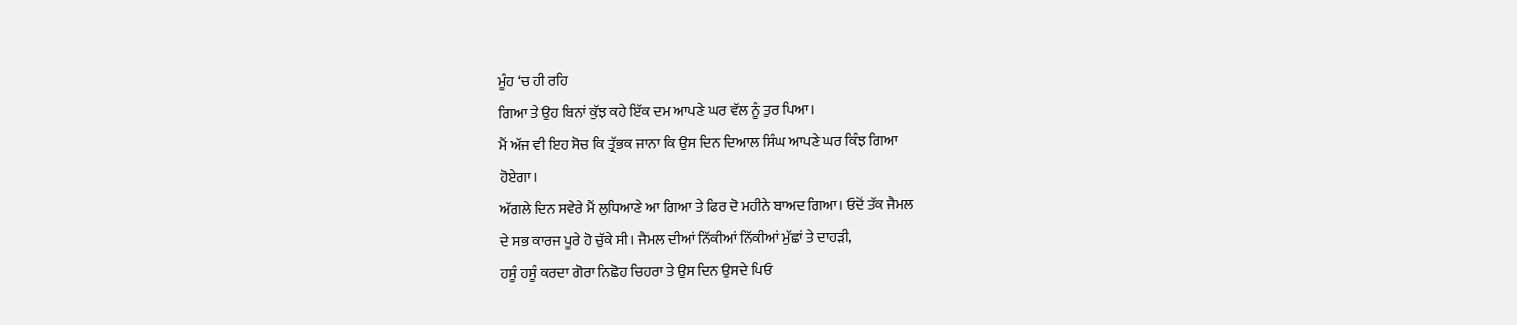ਮੂੰਹ ‘ਚ ਹੀ ਰਹਿ
ਗਿਆ ਤੇ ਉਹ ਬਿਨਾਂ ਕੁੱਝ ਕਹੇ ਇੱਕ ਦਮ ਆਪਣੇ ਘਰ ਵੱਲ ਨੂੰ ਤੁਰ ਪਿਆ।
ਮੈਂ ਅੱਜ ਵੀ ਇਹ ਸੋਚ ਕਿ ਤ੍ਰੱਭਕ ਜਾਨਾ ਕਿ ਉਸ ਦਿਨ ਦਿਆਲ ਸਿੰਘ ਆਪਣੇ ਘਰ ਕਿੰਝ ਗਿਆ
ਹੋਏਗਾ।
ਅੱਗਲੇ ਦਿਨ ਸਵੇਰੇ ਮੈਂ ਲੁਧਿਆਣੇ ਆ ਗਿਆ ਤੇ ਫਿਰ ਦੋ ਮਹੀਨੇ ਬਾਅਦ ਗਿਆ। ਓਦੋਂ ਤੱਕ ਜੈਮਲ
ਦੇ ਸਭ ਕਾਰਜ ਪੂਰੇ ਹੋ ਚੁੱਕੇ ਸੀ। ਜੈਮਲ ਦੀਆਂ ਨਿੱਕੀਆਂ ਨਿੱਕੀਆਂ ਮੁੱਛਾਂ ਤੇ ਦਾਹੜੀ,
ਹਸੂੰ ਹਸੂੰ ਕਰਦਾ ਗੋਰਾ ਨਿਛੋਹ ਚਿਹਰਾ ਤੇ ਉਸ ਦਿਨ ਉਸਦੇ ਪਿਓ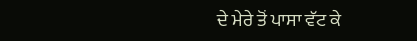ਦੇ ਮੇਰੇ ਤੋਂ ਪਾਸਾ ਵੱਟ ਕੇ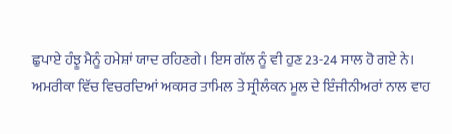ਛੁਪਾਏ ਹੰਝੂ ਮੈਨੂੰ ਹਮੇਸ਼ਾਂ ਯਾਦ ਰਹਿਣਗੇ। ਇਸ ਗੱਲ ਨੂੰ ਵੀ ਹੁਣ 23-24 ਸਾਲ ਹੋ ਗਏ ਨੇ।
ਅਮਰੀਕਾ ਵਿੱਚ ਵਿਚਰਦਿਆਂ ਅਕਸਰ ਤਾਮਿਲ ਤੇ ਸ੍ਰੀਲੰਕਨ ਮੂਲ ਦੇ ਇੰਜੀਨੀਅਰਾਂ ਨਾਲ ਵਾਹ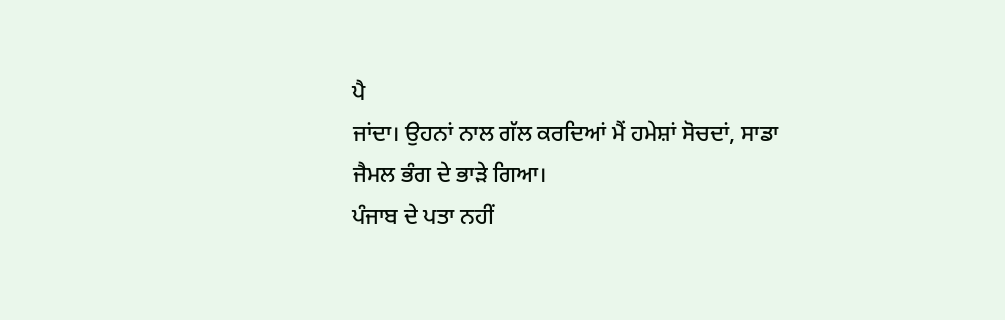ਪੈ
ਜਾਂਦਾ। ਉਹਨਾਂ ਨਾਲ ਗੱਲ ਕਰਦਿਆਂ ਮੈਂ ਹਮੇਸ਼ਾਂ ਸੋਚਦਾਂ, ਸਾਡਾ ਜੈਮਲ ਭੰਗ ਦੇ ਭਾੜੇ ਗਿਆ।
ਪੰਜਾਬ ਦੇ ਪਤਾ ਨਹੀਂ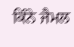ਕਿੰਨੇ ਜੈਮਲ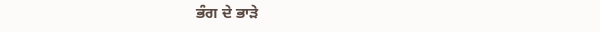ਭੰਗ ਦੇ ਭਾੜੇ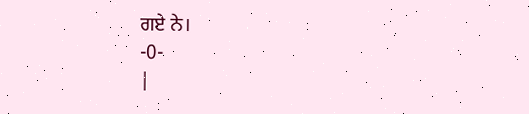ਗਏ ਨੇ।
-0-
|